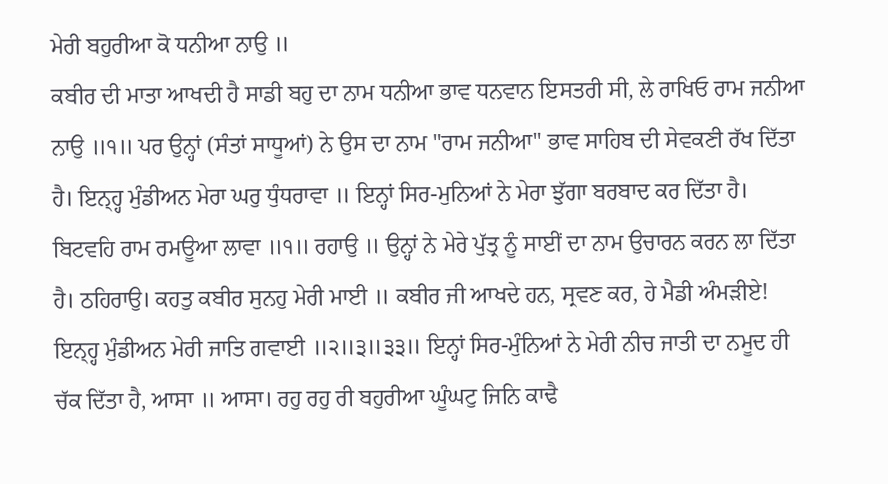ਮੇਰੀ ਬਹੁਰੀਆ ਕੋ ਧਨੀਆ ਨਾਉ ॥
ਕਬੀਰ ਦੀ ਮਾਤਾ ਆਖਦੀ ਹੈ ਸਾਡੀ ਬਹੁ ਦਾ ਨਾਮ ਧਨੀਆ ਭਾਵ ਧਨਵਾਨ ਇਸਤਰੀ ਸੀ, ਲੇ ਰਾਖਿਓ ਰਾਮ ਜਨੀਆ ਨਾਉ ॥੧॥ ਪਰ ਉਨ੍ਹਾਂ (ਸੰਤਾਂ ਸਾਧੂਆਂ) ਨੇ ਉਸ ਦਾ ਨਾਮ "ਰਾਮ ਜਨੀਆ" ਭਾਵ ਸਾਹਿਬ ਦੀ ਸੇਵਕਣੀ ਰੱਖ ਦਿੱਤਾ ਹੈ। ਇਨ੍ਹ੍ਹ ਮੁੰਡੀਅਨ ਮੇਰਾ ਘਰੁ ਧੁੰਧਰਾਵਾ ॥ ਇਨ੍ਹਾਂ ਸਿਰ-ਮੁਨਿਆਂ ਨੇ ਮੇਰਾ ਝੁੱਗਾ ਬਰਬਾਦ ਕਰ ਦਿੱਤਾ ਹੈ। ਬਿਟਵਹਿ ਰਾਮ ਰਮਊਆ ਲਾਵਾ ॥੧॥ ਰਹਾਉ ॥ ਉਨ੍ਹਾਂ ਨੇ ਮੇਰੇ ਪੁੱਤ੍ਰ ਨੂੰ ਸਾਈਂ ਦਾ ਨਾਮ ਉਚਾਰਨ ਕਰਨ ਲਾ ਦਿੱਤਾ ਹੈ। ਠਹਿਰਾਉ। ਕਹਤੁ ਕਬੀਰ ਸੁਨਹੁ ਮੇਰੀ ਮਾਈ ॥ ਕਬੀਰ ਜੀ ਆਖਦੇ ਹਨ, ਸ੍ਰਵਣ ਕਰ, ਹੇ ਮੈਡੀ ਅੰਮੜੀਏ! ਇਨ੍ਹ੍ਹ ਮੁੰਡੀਅਨ ਮੇਰੀ ਜਾਤਿ ਗਵਾਈ ॥੨॥੩॥੩੩॥ ਇਨ੍ਹਾਂ ਸਿਰ-ਮੁੰਨਿਆਂ ਨੇ ਮੇਰੀ ਨੀਚ ਜਾਤੀ ਦਾ ਨਮੂਦ ਹੀ ਚੱਕ ਦਿੱਤਾ ਹੈ, ਆਸਾ ॥ ਆਸਾ। ਰਹੁ ਰਹੁ ਰੀ ਬਹੁਰੀਆ ਘੂੰਘਟੁ ਜਿਨਿ ਕਾਢੈ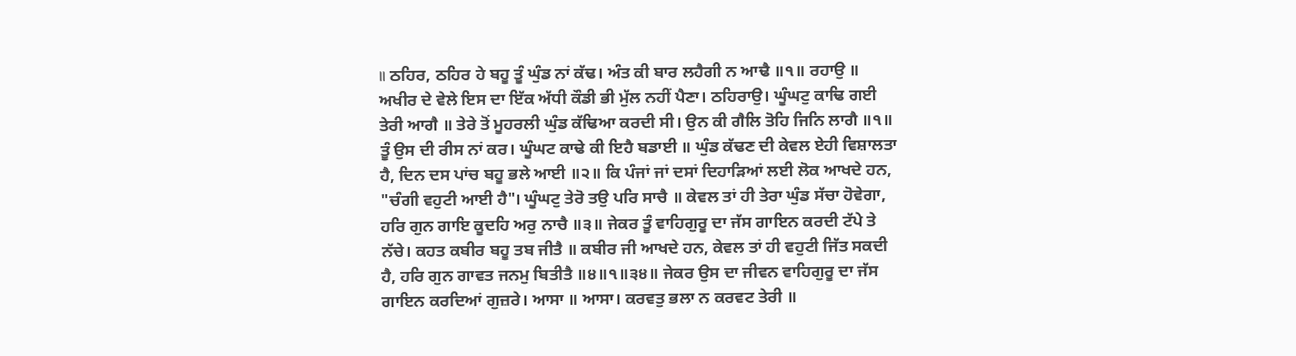॥ ਠਹਿਰ, ਠਹਿਰ ਹੇ ਬਹੂ ਤੂੰ ਘੁੰਡ ਨਾਂ ਕੱਢ। ਅੰਤ ਕੀ ਬਾਰ ਲਹੈਗੀ ਨ ਆਢੈ ॥੧॥ ਰਹਾਉ ॥ ਅਖੀਰ ਦੇ ਵੇਲੇ ਇਸ ਦਾ ਇੱਕ ਅੱਧੀ ਕੌਡੀ ਭੀ ਮੁੱਲ ਨਹੀਂ ਪੈਣਾ। ਠਹਿਰਾਉ। ਘੂੰਘਟੁ ਕਾਢਿ ਗਈ ਤੇਰੀ ਆਗੈ ॥ ਤੇਰੇ ਤੋਂ ਮੂਹਰਲੀ ਘੁੰਡ ਕੱਢਿਆ ਕਰਦੀ ਸੀ। ਉਨ ਕੀ ਗੈਲਿ ਤੋਹਿ ਜਿਨਿ ਲਾਗੈ ॥੧॥ ਤੂੰ ਉਸ ਦੀ ਰੀਸ ਨਾਂ ਕਰ। ਘੂੰਘਟ ਕਾਢੇ ਕੀ ਇਹੈ ਬਡਾਈ ॥ ਘੁੰਡ ਕੱਢਣ ਦੀ ਕੇਵਲ ਏਹੀ ਵਿਸ਼ਾਲਤਾ ਹੈ, ਦਿਨ ਦਸ ਪਾਂਚ ਬਹੂ ਭਲੇ ਆਈ ॥੨॥ ਕਿ ਪੰਜਾਂ ਜਾਂ ਦਸਾਂ ਦਿਹਾੜਿਆਂ ਲਈ ਲੋਕ ਆਖਦੇ ਹਨ, "ਚੰਗੀ ਵਹੁਟੀ ਆਈ ਹੈ"। ਘੂੰਘਟੁ ਤੇਰੋ ਤਉ ਪਰਿ ਸਾਚੈ ॥ ਕੇਵਲ ਤਾਂ ਹੀ ਤੇਰਾ ਘੁੰਡ ਸੱਚਾ ਹੋਵੇਗਾ, ਹਰਿ ਗੁਨ ਗਾਇ ਕੂਦਹਿ ਅਰੁ ਨਾਚੈ ॥੩॥ ਜੇਕਰ ਤੂੰ ਵਾਹਿਗੁਰੂ ਦਾ ਜੱਸ ਗਾਇਨ ਕਰਦੀ ਟੱਪੇ ਤੇ ਨੱਚੇ। ਕਹਤ ਕਬੀਰ ਬਹੂ ਤਬ ਜੀਤੈ ॥ ਕਬੀਰ ਜੀ ਆਖਦੇ ਹਨ, ਕੇਵਲ ਤਾਂ ਹੀ ਵਹੁਟੀ ਜਿੱਤ ਸਕਦੀ ਹੈ, ਹਰਿ ਗੁਨ ਗਾਵਤ ਜਨਮੁ ਬਿਤੀਤੈ ॥੪॥੧॥੩੪॥ ਜੇਕਰ ਉਸ ਦਾ ਜੀਵਨ ਵਾਹਿਗੁਰੂ ਦਾ ਜੱਸ ਗਾਇਨ ਕਰਦਿਆਂ ਗੁਜ਼ਰੇ। ਆਸਾ ॥ ਆਸਾ। ਕਰਵਤੁ ਭਲਾ ਨ ਕਰਵਟ ਤੇਰੀ ॥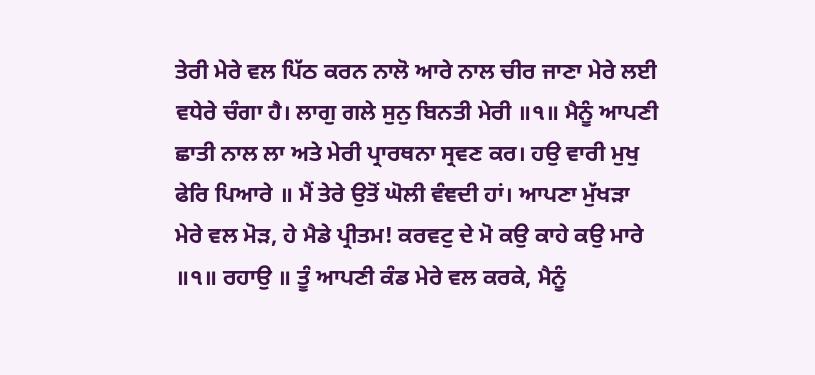ਤੇਰੀ ਮੇਰੇ ਵਲ ਪਿੱਠ ਕਰਨ ਨਾਲੋ ਆਰੇ ਨਾਲ ਚੀਰ ਜਾਣਾ ਮੇਰੇ ਲਈ ਵਧੇਰੇ ਚੰਗਾ ਹੈ। ਲਾਗੁ ਗਲੇ ਸੁਨੁ ਬਿਨਤੀ ਮੇਰੀ ॥੧॥ ਮੈਨੂੰ ਆਪਣੀ ਛਾਤੀ ਨਾਲ ਲਾ ਅਤੇ ਮੇਰੀ ਪ੍ਰਾਰਥਨਾ ਸ੍ਰਵਣ ਕਰ। ਹਉ ਵਾਰੀ ਮੁਖੁ ਫੇਰਿ ਪਿਆਰੇ ॥ ਮੈਂ ਤੇਰੇ ਉਤੋਂ ਘੋਲੀ ਵੰਞਦੀ ਹਾਂ। ਆਪਣਾ ਮੁੱਖੜਾ ਮੇਰੇ ਵਲ ਮੋੜ, ਹੇ ਮੈਡੇ ਪ੍ਰੀਤਮ! ਕਰਵਟੁ ਦੇ ਮੋ ਕਉ ਕਾਹੇ ਕਉ ਮਾਰੇ ॥੧॥ ਰਹਾਉ ॥ ਤੂੰ ਆਪਣੀ ਕੰਡ ਮੇਰੇ ਵਲ ਕਰਕੇ, ਮੈਨੂੰ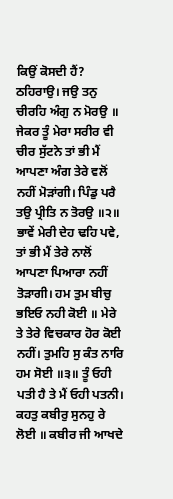ਕਿਉਂ ਕੋਸਦੀ ਹੈਂ? ਠਹਿਰਾਉ। ਜਉ ਤਨੁ ਚੀਰਹਿ ਅੰਗੁ ਨ ਮੋਰਉ ॥ ਜੇਕਰ ਤੂੰ ਮੇਰਾ ਸਰੀਰ ਵੀ ਚੀਰ ਸੁੱਟਨੇ ਤਾਂ ਭੀ ਮੈਂ ਆਪਣਾ ਅੰਗ ਤੇਰੇ ਵਲੋਂ ਨਹੀਂ ਮੋੜਾਂਗੀ। ਪਿੰਡੁ ਪਰੈ ਤਉ ਪ੍ਰੀਤਿ ਨ ਤੋਰਉ ॥੨॥ ਭਾਵੇਂ ਮੇਰੀ ਦੇਹ ਢਹਿ ਪਵੇ, ਤਾਂ ਭੀ ਮੈਂ ਤੇਰੇ ਨਾਲੋਂ ਆਪਣਾ ਪਿਆਰਾ ਨਹੀਂ ਤੋੜਾਗੀ। ਹਮ ਤੁਮ ਬੀਚੁ ਭਇਓ ਨਹੀ ਕੋਈ ॥ ਮੇਰੇ ਤੇ ਤੇਰੇ ਵਿਚਕਾਰ ਹੋਰ ਕੋਈ ਨਹੀਂ। ਤੁਮਹਿ ਸੁ ਕੰਤ ਨਾਰਿ ਹਮ ਸੋਈ ॥੩॥ ਤੂੰ ਓਹੀ ਪਤੀ ਹੈ ਤੇ ਮੈਂ ਓਹੀ ਪਤਨੀ। ਕਹਤੁ ਕਬੀਰੁ ਸੁਨਹੁ ਰੇ ਲੋਈ ॥ ਕਬੀਰ ਜੀ ਆਖਦੇ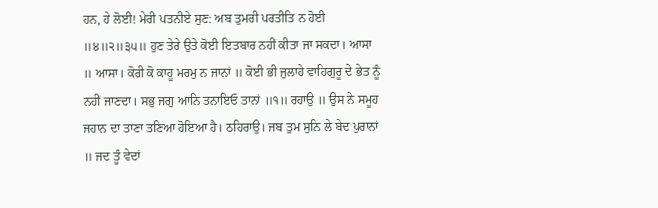ਹਨ, ਹੇ ਲੋਈ! ਮੇਰੀ ਪਤਨੀਏ ਸੁਣ: ਅਬ ਤੁਮਰੀ ਪਰਤੀਤਿ ਨ ਹੋਈ ॥੪॥੨॥੩੫॥ ਹੁਣ ਤੇਰੇ ਉਤੇ ਕੋਈ ਇਤਬਾਰ ਨਹੀਂ ਕੀਤਾ ਜਾ ਸਕਦਾ। ਆਸਾ ॥ ਆਸਾ। ਕੋਰੀ ਕੋ ਕਾਹੂ ਮਰਮੁ ਨ ਜਾਨਾਂ ॥ ਕੋਈ ਭੀ ਜੁਲਾਹੇ ਵਾਹਿਗੁਰੂ ਦੇ ਭੇਤ ਨੂੰ ਨਹੀਂ ਜਾਣਦਾ। ਸਭੁ ਜਗੁ ਆਨਿ ਤਨਾਇਓ ਤਾਨਾਂ ॥੧॥ ਰਹਾਉ ॥ ਉਸ ਨੇ ਸਮੂਹ ਜਹਾਨ ਦਾ ਤਾਣਾ ਤਣਿਆ ਹੋਇਆ ਹੈ। ਠਹਿਰਾਉ। ਜਬ ਤੁਮ ਸੁਨਿ ਲੇ ਬੇਦ ਪੁਰਾਨਾਂ ॥ ਜਦ ਤੂੰ ਵੇਦਾਂ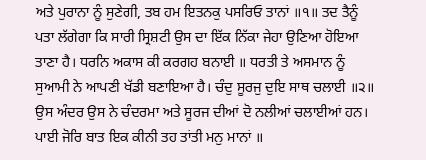ਅਤੇ ਪੁਰਾਨਾ ਨੂੰ ਸੁਣੇਗੀ, ਤਬ ਹਮ ਇਤਨਕੁ ਪਸਰਿਓ ਤਾਨਾਂ ॥੧॥ ਤਦ ਤੈਨੂੰ ਪਤਾ ਲੱਗੇਗਾ ਕਿ ਸਾਰੀ ਸ੍ਰਿਸ਼ਟੀ ਉਸ ਦਾ ਇੱਕ ਨਿੱਕਾ ਜੇਹਾ ਉਣਿਆ ਹੋਇਆ ਤਾਣਾ ਹੈ। ਧਰਨਿ ਅਕਾਸ ਕੀ ਕਰਗਹ ਬਨਾਈ ॥ ਧਰਤੀ ਤੇ ਅਸਮਾਨ ਨੂੰ ਸੁਆਮੀ ਨੇ ਆਪਣੀ ਖੱਡੀ ਬਣਾਇਆ ਹੈ। ਚੰਦੁ ਸੂਰਜੁ ਦੁਇ ਸਾਥ ਚਲਾਈ ॥੨॥ ਉਸ ਅੰਦਰ ਉਸ ਨੇ ਚੰਦਰਮਾ ਅਤੇ ਸੂਰਜ ਦੀਆਂ ਦੋ ਨਲੀਆਂ ਚਲਾਈਆਂ ਹਨ। ਪਾਈ ਜੋਰਿ ਬਾਤ ਇਕ ਕੀਨੀ ਤਹ ਤਾਂਤੀ ਮਨੁ ਮਾਨਾਂ ॥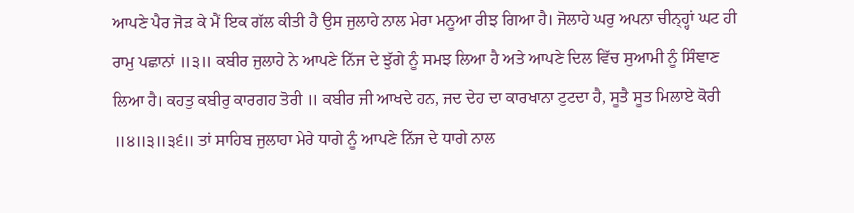ਆਪਣੇ ਪੈਰ ਜੋੜ ਕੇ ਮੈਂ ਇਕ ਗੱਲ ਕੀਤੀ ਹੈ ਉਸ ਜੁਲਾਹੇ ਨਾਲ ਮੇਰਾ ਮਨੂਆ ਰੀਝ ਗਿਆ ਹੈ। ਜੋਲਾਹੇ ਘਰੁ ਅਪਨਾ ਚੀਨ੍ਹ੍ਹਾਂ ਘਟ ਹੀ ਰਾਮੁ ਪਛਾਨਾਂ ॥੩॥ ਕਬੀਰ ਜੁਲਾਹੇ ਨੇ ਆਪਣੇ ਨਿੱਜ ਦੇ ਝੁੱਗੇ ਨੂੰ ਸਮਝ ਲਿਆ ਹੈ ਅਤੇ ਆਪਣੇ ਦਿਲ ਵਿੱਚ ਸੁਆਮੀ ਨੂੰ ਸਿੰਞਾਣ ਲਿਆ ਹੈ। ਕਹਤੁ ਕਬੀਰੁ ਕਾਰਗਹ ਤੋਰੀ ॥ ਕਬੀਰ ਜੀ ਆਖਦੇ ਹਨ, ਜਦ ਦੇਹ ਦਾ ਕਾਰਖਾਨਾ ਟੁਟਦਾ ਹੈ, ਸੂਤੈ ਸੂਤ ਮਿਲਾਏ ਕੋਰੀ ॥੪॥੩॥੩੬॥ ਤਾਂ ਸਾਹਿਬ ਜੁਲਾਹਾ ਮੇਰੇ ਧਾਗੇ ਨੂੰ ਆਪਣੇ ਨਿੱਜ ਦੇ ਧਾਗੇ ਨਾਲ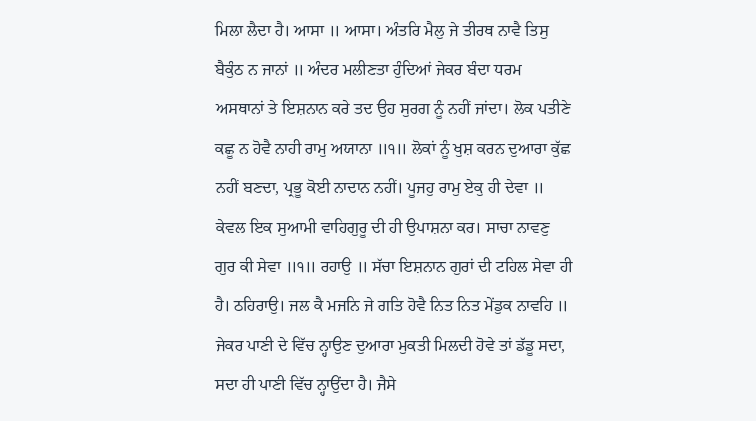ਮਿਲਾ ਲੈਦਾ ਹੈ। ਆਸਾ ॥ ਆਸਾ। ਅੰਤਰਿ ਮੈਲੁ ਜੇ ਤੀਰਥ ਨਾਵੈ ਤਿਸੁ ਬੈਕੁੰਠ ਨ ਜਾਨਾਂ ॥ ਅੰਦਰ ਮਲੀਣਤਾ ਹੁੰਦਿਆਂ ਜੇਕਰ ਬੰਦਾ ਧਰਮ ਅਸਥਾਨਾਂ ਤੇ ਇਸ਼ਨਾਨ ਕਰੇ ਤਦ ਉਹ ਸੁਰਗ ਨੂੰ ਨਹੀਂ ਜਾਂਦਾ। ਲੋਕ ਪਤੀਣੇ ਕਛੂ ਨ ਹੋਵੈ ਨਾਹੀ ਰਾਮੁ ਅਯਾਨਾ ॥੧॥ ਲੋਕਾਂ ਨੂੰ ਖੁਸ਼ ਕਰਨ ਦੁਆਰਾ ਕੁੱਛ ਨਹੀਂ ਬਣਦਾ, ਪ੍ਰਭੂ ਕੋਈ ਨਾਦਾਨ ਨਹੀਂ। ਪੂਜਹੁ ਰਾਮੁ ਏਕੁ ਹੀ ਦੇਵਾ ॥ ਕੇਵਲ ਇਕ ਸੁਆਮੀ ਵਾਹਿਗੁਰੂ ਦੀ ਹੀ ਉਪਾਸ਼ਨਾ ਕਰ। ਸਾਚਾ ਨਾਵਣੁ ਗੁਰ ਕੀ ਸੇਵਾ ॥੧॥ ਰਹਾਉ ॥ ਸੱਚਾ ਇਸ਼ਨਾਨ ਗੁਰਾਂ ਦੀ ਟਹਿਲ ਸੇਵਾ ਹੀ ਹੈ। ਠਹਿਰਾਉ। ਜਲ ਕੈ ਮਜਨਿ ਜੇ ਗਤਿ ਹੋਵੈ ਨਿਤ ਨਿਤ ਮੇਂਡੁਕ ਨਾਵਹਿ ॥ ਜੇਕਰ ਪਾਣੀ ਦੇ ਵਿੱਚ ਨ੍ਹਾਉਣ ਦੁਆਰਾ ਮੁਕਤੀ ਮਿਲਦੀ ਹੋਵੇ ਤਾਂ ਡੱਡੂ ਸਦਾ, ਸਦਾ ਹੀ ਪਾਣੀ ਵਿੱਚ ਨ੍ਹਾਉਂਦਾ ਹੈ। ਜੈਸੇ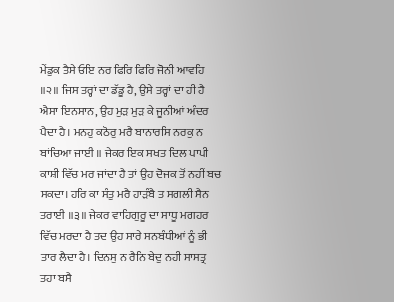ਮੇਂਡੁਕ ਤੈਸੇ ਓਇ ਨਰ ਫਿਰਿ ਫਿਰਿ ਜੋਨੀ ਆਵਹਿ ॥੨॥ ਜਿਸ ਤਰ੍ਹਾਂ ਦਾ ਡੱਡੂ ਹੈ, ਉਸੇ ਤਰ੍ਹਾਂ ਦਾ ਹੀ ਹੈ ਐਸਾ ਇਨਸਾਨ, ਉਹ ਮੁੜ ਮੁੜ ਕੇ ਜੂਨੀਆਂ ਅੰਦਰ ਪੈਦਾ ਹੈ। ਮਨਹੁ ਕਠੋਰੁ ਮਰੈ ਬਾਨਾਰਸਿ ਨਰਕੁ ਨ ਬਾਂਚਿਆ ਜਾਈ ॥ ਜੇਕਰ ਇਕ ਸਖਤ ਦਿਲ ਪਾਪੀ ਕਾਸ਼ੀ ਵਿੱਚ ਮਰ ਜਾਂਦਾ ਹੈ ਤਾਂ ਉਹ ਦੋਜਕ ਤੋਂ ਨਹੀਂ ਬਚ ਸਕਦਾ। ਹਰਿ ਕਾ ਸੰਤੁ ਮਰੈ ਹਾੜੰਬੈ ਤ ਸਗਲੀ ਸੈਨ ਤਰਾਈ ॥੩॥ ਜੇਕਰ ਵਾਹਿਗੁਰੂ ਦਾ ਸਾਧੂ ਮਗਹਰ ਵਿੱਚ ਮਰਦਾ ਹੈ ਤਦ ਉਹ ਸਾਰੇ ਸਨਬੰਧੀਆਂ ਨੂੰ ਭੀ ਤਾਰ ਲੈਦਾ ਹੈ। ਦਿਨਸੁ ਨ ਰੈਨਿ ਬੇਦੁ ਨਹੀ ਸਾਸਤ੍ਰ ਤਹਾ ਬਸੈ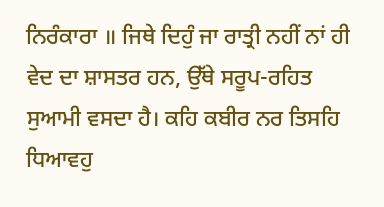ਨਿਰੰਕਾਰਾ ॥ ਜਿਥੇ ਦਿਹੁੰ ਜਾ ਰਾਤ੍ਰੀ ਨਹੀਂ ਨਾਂ ਹੀ ਵੇਦ ਦਾ ਸ਼ਾਸਤਰ ਹਨ, ਉੱਥੇ ਸਰੂਪ-ਰਹਿਤ ਸੁਆਮੀ ਵਸਦਾ ਹੈ। ਕਹਿ ਕਬੀਰ ਨਰ ਤਿਸਹਿ ਧਿਆਵਹੁ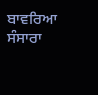ਬਾਵਰਿਆ ਸੰਸਾਰਾ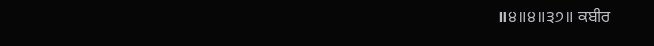॥੪॥੪॥੩੭॥ ਕਬੀਰ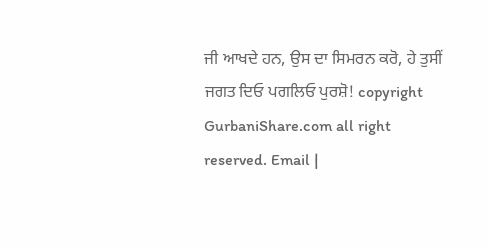ਜੀ ਆਖਦੇ ਹਨ, ਉਸ ਦਾ ਸਿਮਰਨ ਕਰੋ, ਹੇ ਤੁਸੀਂ ਜਗਤ ਦਿਓ ਪਗਲਿਓ ਪੁਰਸ਼ੋ! copyright GurbaniShare.com all right reserved. Email |